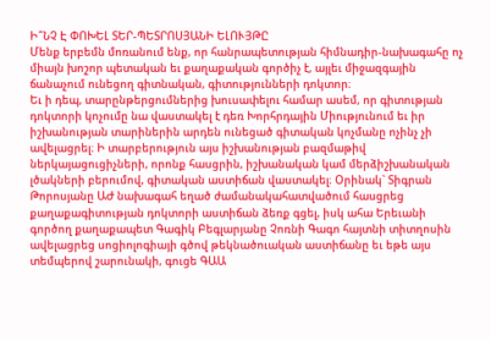Ի՞ՆՉ Է ՓՈԽԵԼ ՏԵՐ-ՊԵՏՐՈՍՅԱՆԻ ԵԼՈՒՅԹԸ
Մենք երբեմն մոռանում ենք, որ հանրապետության հիմնադիր-նախագահը ոչ միայն խոշոր պետական եւ քաղաքական գործիչ է, այլեւ միջազգային ճանաչում ունեցող գիտնական, գիտությունների դոկտոր։
Եւ ի դեպ, տարընթերցումներից խուսափելու համար ասեմ, որ գիտության դոկտորի կոչումը նա վաստակել է դեռ Խորհրդային Միությունում եւ իր իշխանության տարիներին արդեն ունեցած գիտական կոչմանը ոչինչ չի ավելացրել։ Ի տարբերություն այս իշխանության բազմաթիվ ներկայացուցիչների, որոնք հասցրին, իշխանական կամ մերձիշխանական լծակների բերումով, գիտական աստիճան վաստակել։ Օրինակ` Տիգրան Թորոսյանը ԱԺ նախագահ եղած ժամանակահատվածում հասցրեց քաղաքագիտության դոկտորի աստիճան ձեռք գցել, իսկ ահա Երեւանի գործող քաղաքապետ Գագիկ Բեգլարյանը Չոռնի Գագո հայտնի տիտղոսին ավելացրեց սոցիոլոգիայի գծով թեկնածուական աստիճանը եւ եթե այս տեմպերով շարունակի, գուցե ԳԱԱ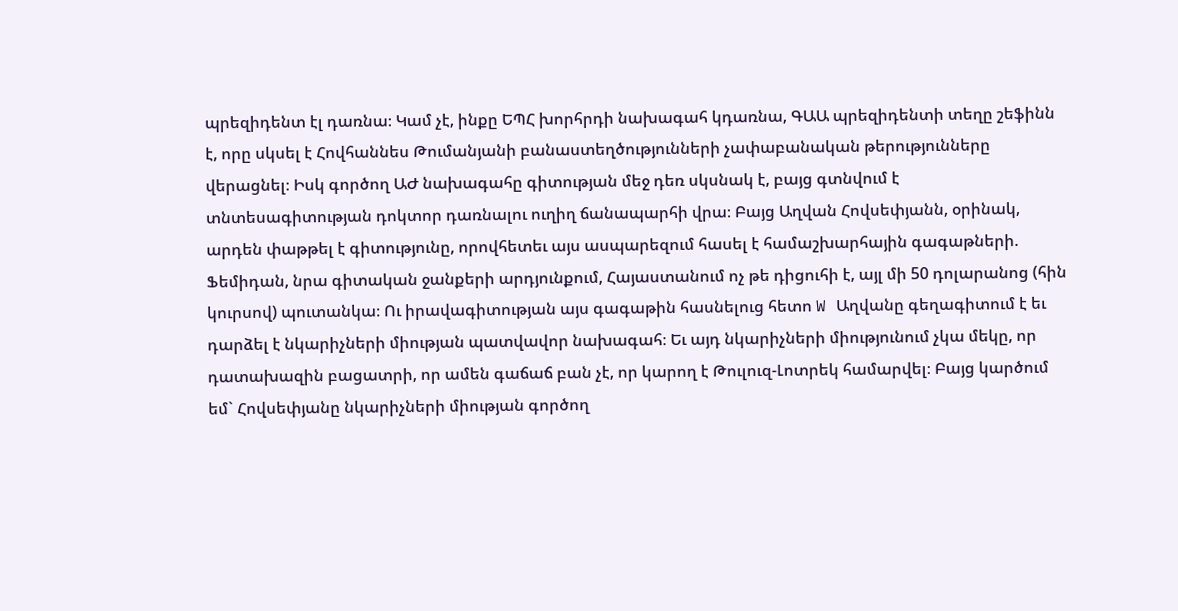պրեզիդենտ էլ դառնա։ Կամ չէ, ինքը ԵՊՀ խորհրդի նախագահ կդառնա, ԳԱԱ պրեզիդենտի տեղը շեֆինն է, որը սկսել է Հովհաննես Թումանյանի բանաստեղծությունների չափաբանական թերությունները վերացնել։ Իսկ գործող ԱԺ նախագահը գիտության մեջ դեռ սկսնակ է, բայց գտնվում է տնտեսագիտության դոկտոր դառնալու ուղիղ ճանապարհի վրա։ Բայց Աղվան Հովսեփյանն, օրինակ, արդեն փաթթել է գիտությունը, որովհետեւ այս ասպարեզում հասել է համաշխարհային գագաթների. Ֆեմիդան, նրա գիտական ջանքերի արդյունքում, Հայաստանում ոչ թե դիցուհի է, այլ մի 50 դոլարանոց (հին կուրսով) պուտանկա։ Ու իրավագիտության այս գագաթին հասնելուց հետո W Աղվանը գեղագիտում է եւ դարձել է նկարիչների միության պատվավոր նախագահ։ Եւ այդ նկարիչների միությունում չկա մեկը, որ դատախազին բացատրի, որ ամեն գաճաճ բան չէ, որ կարող է Թուլուզ-Լոտրեկ համարվել։ Բայց կարծում եմ` Հովսեփյանը նկարիչների միության գործող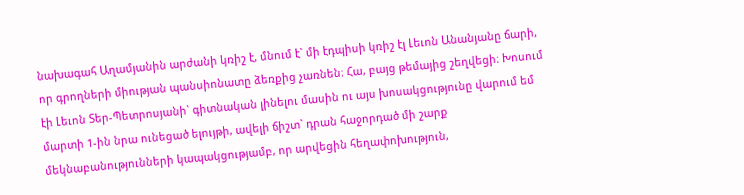նախագահ Աղամյանին արժանի կռիշ է, մնում է` մի էդպիսի կռիշ էլ Լեւոն Անանյանը ճարի, որ գրողների միության պանսիոնատը ձեռքից չառնեն։ Հա, բայց թեմայից շեղվեցի։ Խոսում էի Լեւոն Տեր-Պետրոսյանի` գիտնական լինելու մասին ու այս խոսակցությունը վարում եմ մարտի 1-ին նրա ունեցած ելույթի, ավելի ճիշտ` դրան հաջորդած մի շարք մեկնաբանությունների կապակցությամբ, որ արվեցին հեղափոխություն,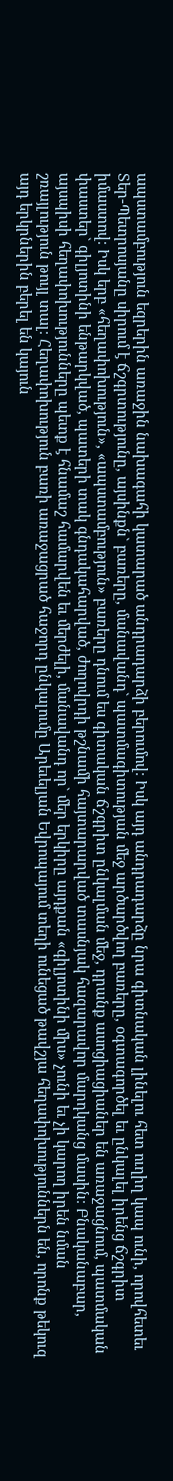ապստամբություն եզրերին առաջին նախագահի կատարած անդրադարձի բերումով։ Իսկ այդ անդրադարձը նրա գիտնական լինելու հետ ուղիղ կապ ունի, որովհետեւ Տեր-Պետրոսյանը սիրում է ճշգրտությունը, այսինքն` բառերը, մանավանդ` պատմագիտության մեջ արծարծվող բառերը, օգտագործել եւ ընկալել իրենց ճշգրիտ իմաստով։ Իսկ երբ «հեղափոխություն», «ապստամբություն» բառերը դնում ես գիտական ճշգրիտ ընկալման մեջ, դրանք ասոցիացիաներ են առաջացնում, պատմական փաստեր` գիլյոտինի ենթարկված, պատերի տակ գնդակահարված, ժողովրդի թշնամի հայտարարված տասնյակ հազարավոր մարդկանց մասին։ Բնականաբար, այսպիսի հեղափոխությունները պետք է հնամաշ համարվեն եւ մերժելի, մանավանդ որ` մեր երկիրը այդքան «գիլյոտինի միս» չունի եւ չի կարող իրեն նման շռայլություն թույլ տալ։ Հեղափոխություն բառի առաջացրած հաջորդ ընկալումը Արեւելյան Եվրոպայում տեղի ունեցած թավշյա հեղափոխություններն են, որոնք թեկուզ այդ երկրներին բերել են կայուն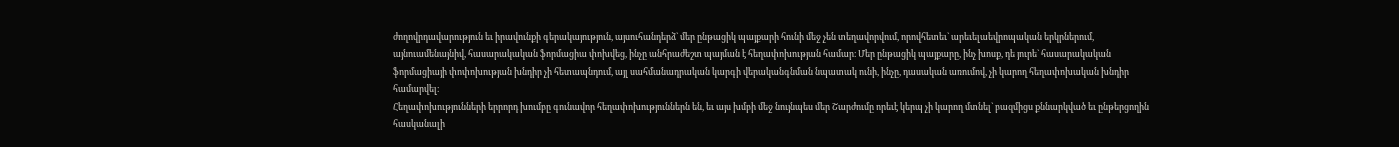ժողովրդավարություն եւ իրավունքի գերակայություն, այսուհանդերձ` մեր ընթացիկ պայքարի հունի մեջ չեն տեղավորվում, որովհետեւ` արեւելաեվրոպական երկրներում, այնուամենայնիվ, հասարակական ֆորմացիա փոխվեց, ինչը անհրաժեշտ պայման է հեղափոխության համար։ Մեր ընթացիկ պայքարը, ինչ խոսք, դե յուրե` հասարակական ֆորմացիայի փոփոխության խնդիր չի հետապնդում, այլ սահմանադրական կարգի վերականգնման նպատակ ունի, ինչը, դասական առումով, չի կարող հեղափոխական խնդիր համարվել։
Հեղափոխությունների երրորդ խումբը գունավոր հեղափոխություններն են, եւ այս խմբի մեջ նույնպես մեր Շարժումը որեւէ կերպ չի կարող մտնել` բազմիցս քննարկված եւ ընթերցողին հասկանալի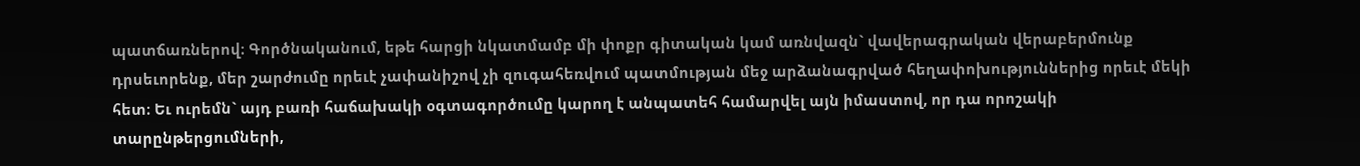պատճառներով։ Գործնականում, եթե հարցի նկատմամբ մի փոքր գիտական կամ առնվազն` վավերագրական վերաբերմունք դրսեւորենք, մեր շարժումը որեւէ չափանիշով չի զուգահեռվում պատմության մեջ արձանագրված հեղափոխություններից որեւէ մեկի հետ։ Եւ ուրեմն` այդ բառի հաճախակի օգտագործումը կարող է անպատեհ համարվել այն իմաստով, որ դա որոշակի տարընթերցումների,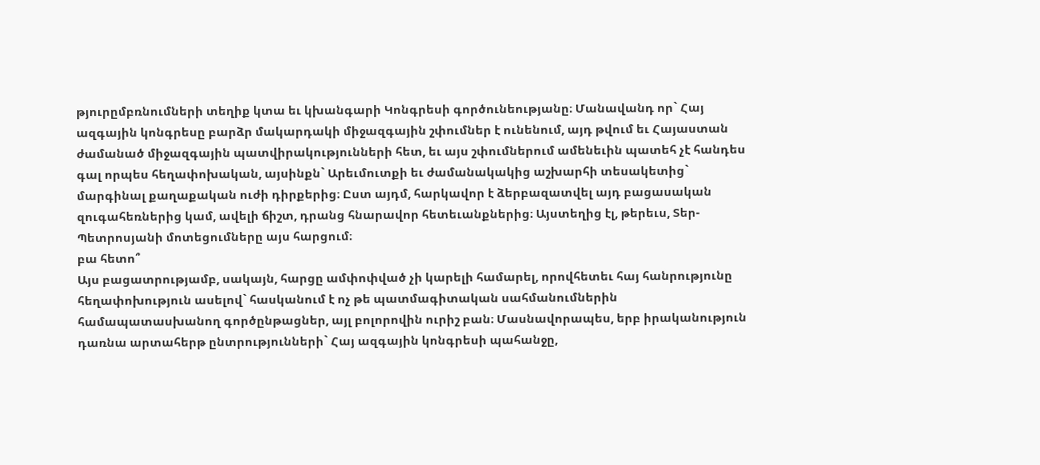թյուրըմբռնումների տեղիք կտա եւ կխանգարի Կոնգրեսի գործունեությանը։ Մանավանդ որ` Հայ ազգային կոնգրեսը բարձր մակարդակի միջազգային շփումներ է ունենում, այդ թվում եւ Հայաստան ժամանած միջազգային պատվիրակությունների հետ, եւ այս շփումներում ամենեւին պատեհ չէ հանդես գալ որպես հեղափոխական, այսինքն` Արեւմուտքի եւ ժամանակակից աշխարհի տեսակետից` մարգինալ քաղաքական ուժի դիրքերից։ Ըստ այդմ, հարկավոր է ձերբազատվել այդ բացասական զուգահեռներից կամ, ավելի ճիշտ, դրանց հնարավոր հետեւանքներից։ Այստեղից էլ, թերեւս, Տեր-Պետրոսյանի մոտեցումները այս հարցում։
բա հետո՞
Այս բացատրությամբ, սակայն, հարցը ամփոփված չի կարելի համարել, որովհետեւ հայ հանրությունը հեղափոխություն ասելով` հասկանում է ոչ թե պատմագիտական սահմանումներին համապատասխանող գործընթացներ, այլ բոլորովին ուրիշ բան։ Մասնավորապես, երբ իրականություն դառնա արտահերթ ընտրությունների` Հայ ազգային կոնգրեսի պահանջը,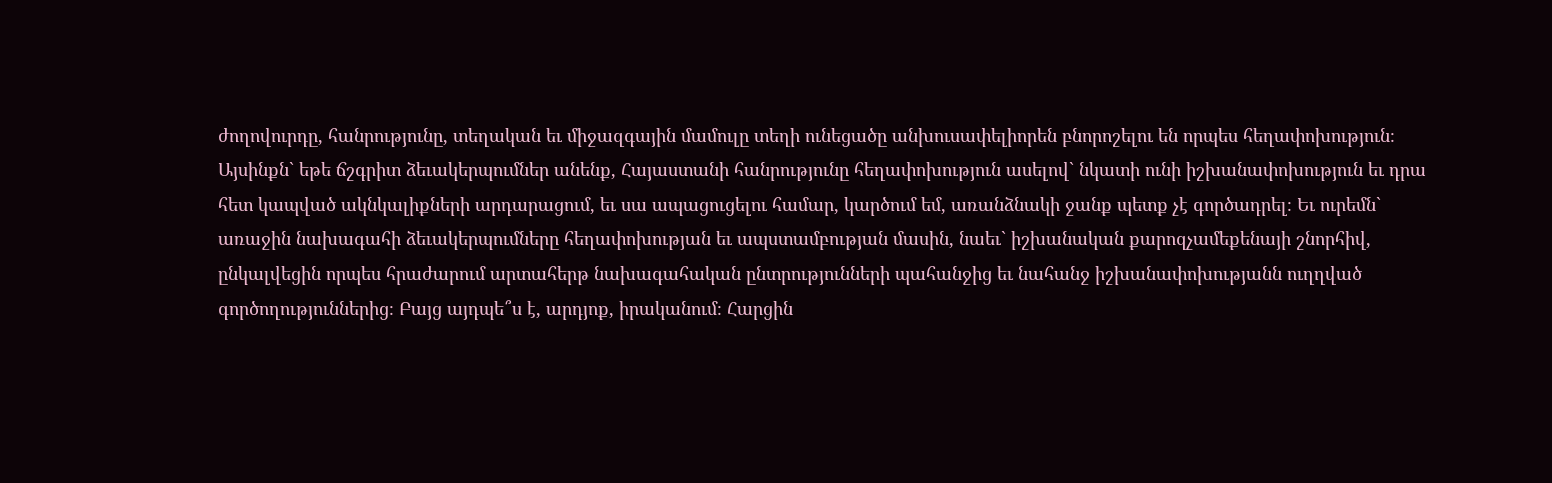ժողովուրդը, հանրությունը, տեղական եւ միջազգային մամուլը տեղի ունեցածը անխուսափելիորեն բնորոշելու են որպես հեղափոխություն։
Այսինքն` եթե ճշգրիտ ձեւակերպումներ անենք, Հայաստանի հանրությունը հեղափոխություն ասելով` նկատի ունի իշխանափոխություն եւ դրա հետ կապված ակնկալիքների արդարացում, եւ սա ապացուցելու համար, կարծում եմ, առանձնակի ջանք պետք չէ գործադրել։ Եւ ուրեմն` առաջին նախագահի ձեւակերպումները հեղափոխության եւ ապստամբության մասին, նաեւ` իշխանական քարոզչամեքենայի շնորհիվ, ընկալվեցին որպես հրաժարում արտահերթ նախագահական ընտրությունների պահանջից եւ նահանջ իշխանափոխությանն ուղղված գործողություններից։ Բայց այդպե՞ս է, արդյոք, իրականում։ Հարցին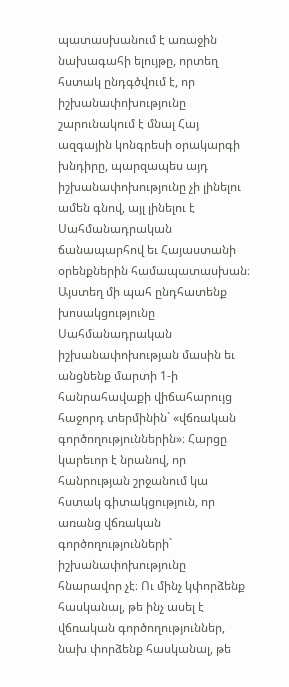պատասխանում է առաջին նախագահի ելույթը, որտեղ հստակ ընդգծվում է, որ իշխանափոխությունը շարունակում է մնալ Հայ ազգային կոնգրեսի օրակարգի խնդիրը, պարզապես այդ իշխանափոխությունը չի լինելու ամեն գնով, այլ լինելու է Սահմանադրական ճանապարհով եւ Հայաստանի օրենքներին համապատասխան։
Այստեղ մի պահ ընդհատենք խոսակցությունը Սահմանադրական իշխանափոխության մասին եւ անցնենք մարտի 1-ի հանրահավաքի վիճահարույց հաջորդ տերմինին` «վճռական գործողություններին»։ Հարցը կարեւոր է նրանով, որ հանրության շրջանում կա հստակ գիտակցություն, որ առանց վճռական գործողությունների` իշխանափոխությունը հնարավոր չէ։ Ու մինչ կփորձենք հասկանալ, թե ինչ ասել է վճռական գործողություններ, նախ փորձենք հասկանալ, թե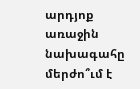արդյոք առաջին նախագահը մերժո՞ւմ է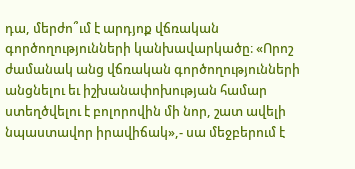դա, մերժո՞ւմ է արդյոք վճռական գործողությունների կանխավարկածը։ «Որոշ ժամանակ անց վճռական գործողությունների անցնելու եւ իշխանափոխության համար ստեղծվելու է բոլորովին մի նոր, շատ ավելի նպաստավոր իրավիճակ»,- սա մեջբերում է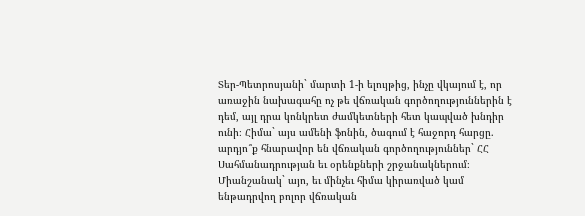Տեր-Պետրոսյանի` մարտի 1-ի ելույթից, ինչը վկայում է, որ առաջին նախագահը ոչ թե վճռական գործողություններին է դեմ, այլ դրա կոնկրետ ժամկետների հետ կապված խնդիր ունի։ Հիմա` այս ամենի ֆոնին, ծագում է հաջորդ հարցը. արդյո՞ք հնարավոր են վճռական գործողություններ` ՀՀ Սահմանադրության եւ օրենքների շրջանակներում։ Միանշանակ` այո, եւ մինչեւ հիմա կիրառված կամ ենթադրվող բոլոր վճռական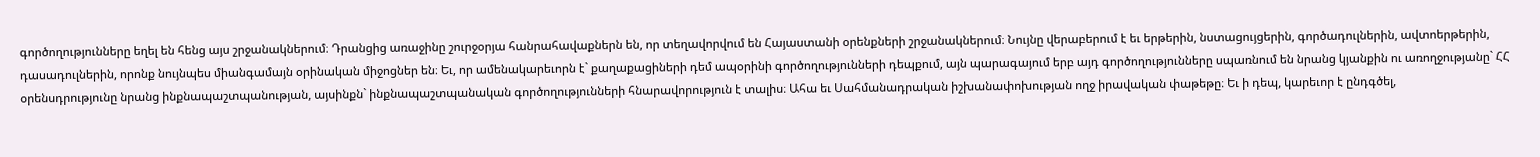գործողությունները եղել են հենց այս շրջանակներում։ Դրանցից առաջինը շուրջօրյա հանրահավաքներն են, որ տեղավորվում են Հայաստանի օրենքների շրջանակներում։ Նույնը վերաբերում է եւ երթերին, նստացույցերին, գործադուլներին, ավտոերթերին, դասադուլներին, որոնք նույնպես միանգամայն օրինական միջոցներ են։ Եւ, որ ամենակարեւորն է` քաղաքացիների դեմ ապօրինի գործողությունների դեպքում, այն պարագայում երբ այդ գործողությունները սպառնում են նրանց կյանքին ու առողջությանը` ՀՀ օրենսդրությունը նրանց ինքնապաշտպանության, այսինքն` ինքնապաշտպանական գործողությունների հնարավորություն է տալիս։ Ահա եւ Սահմանադրական իշխանափոխության ողջ իրավական փաթեթը։ Եւ ի դեպ, կարեւոր է ընդգծել,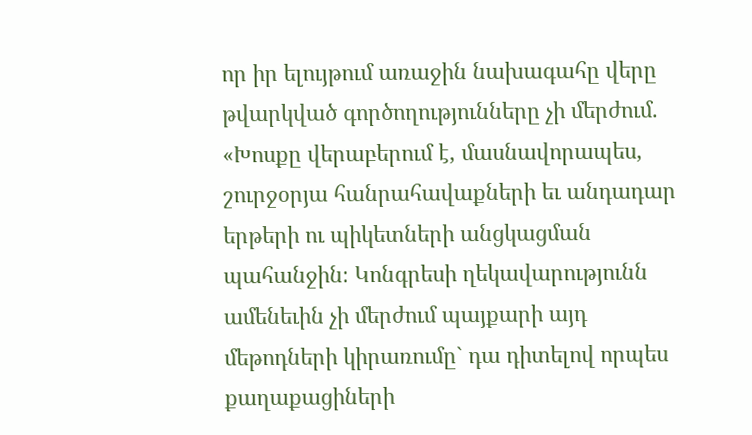որ իր ելույթում առաջին նախագահը վերը թվարկված գործողությունները չի մերժում. «Խոսքը վերաբերում է, մասնավորապես, շուրջօրյա հանրահավաքների եւ անդադար երթերի ու պիկետների անցկացման պահանջին։ Կոնգրեսի ղեկավարությունն ամենեւին չի մերժում պայքարի այդ մեթոդների կիրառումը` դա դիտելով որպես քաղաքացիների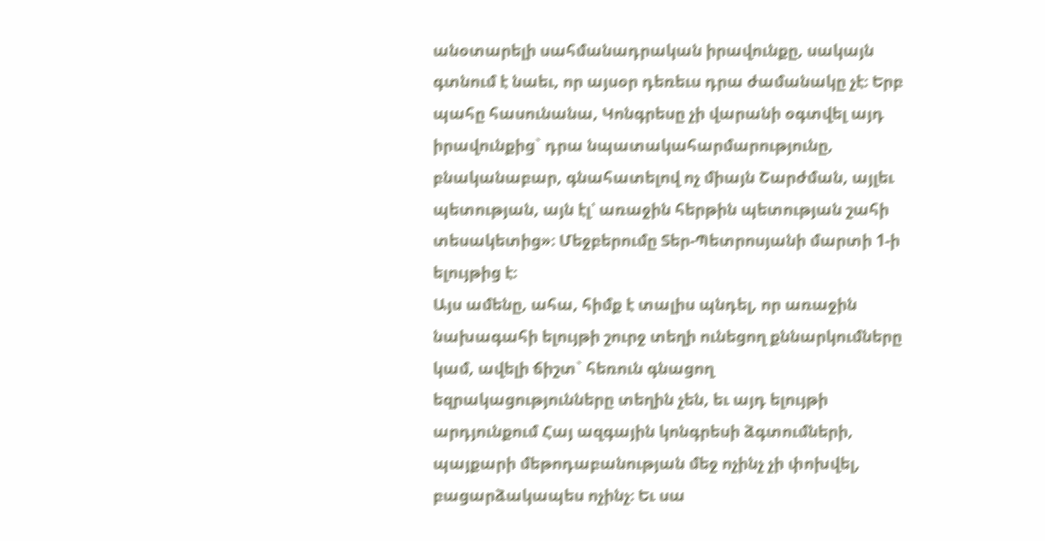անօտարելի սահմանադրական իրավունքը, սակայն գտնում է նաեւ, որ այսօր դեռեւս դրա ժամանակը չէ։ Երբ պահը հասունանա, Կոնգրեսը չի վարանի օգտվել այդ իրավունքից` դրա նպատակահարմարությունը, բնականաբար, գնահատելով ոչ միայն Շարժման, այլեւ պետության, այն էլ՝ առաջին հերթին պետության շահի տեսակետից»։ Մեջբերումը Տեր-Պետրոսյանի մարտի 1-ի ելույթից է։
Այս ամենը, ահա, հիմք է տալիս պնդել, որ առաջին նախագահի ելույթի շուրջ տեղի ունեցող քննարկումները կամ, ավելի ճիշտ` հեռուն գնացող
եզրակացությունները տեղին չեն, եւ այդ ելույթի արդյունքում Հայ ազգային կոնգրեսի ձգտումների, պայքարի մեթոդաբանության մեջ ոչինչ չի փոխվել, բացարձակապես ոչինչ։ Եւ սա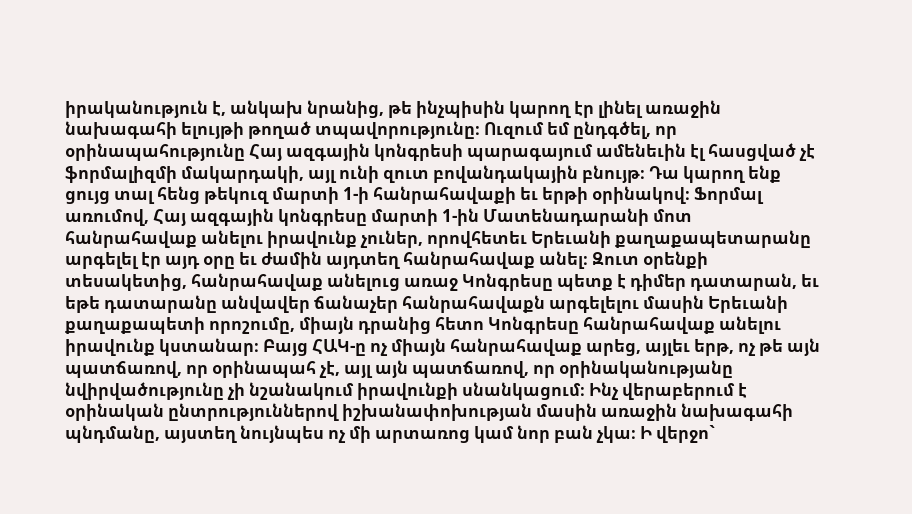իրականություն է, անկախ նրանից, թե ինչպիսին կարող էր լինել առաջին նախագահի ելույթի թողած տպավորությունը։ Ուզում եմ ընդգծել, որ օրինապահությունը Հայ ազգային կոնգրեսի պարագայում ամենեւին էլ հասցված չէ ֆորմալիզմի մակարդակի, այլ ունի զուտ բովանդակային բնույթ։ Դա կարող ենք ցույց տալ հենց թեկուզ մարտի 1-ի հանրահավաքի եւ երթի օրինակով։ Ֆորմալ առումով, Հայ ազգային կոնգրեսը մարտի 1-ին Մատենադարանի մոտ հանրահավաք անելու իրավունք չուներ, որովհետեւ Երեւանի քաղաքապետարանը արգելել էր այդ օրը եւ ժամին այդտեղ հանրահավաք անել։ Զուտ օրենքի տեսակետից, հանրահավաք անելուց առաջ Կոնգրեսը պետք է դիմեր դատարան, եւ եթե դատարանը անվավեր ճանաչեր հանրահավաքն արգելելու մասին Երեւանի քաղաքապետի որոշումը, միայն դրանից հետո Կոնգրեսը հանրահավաք անելու իրավունք կստանար։ Բայց ՀԱԿ-ը ոչ միայն հանրահավաք արեց, այլեւ երթ, ոչ թե այն պատճառով, որ օրինապահ չէ, այլ այն պատճառով, որ օրինականությանը նվիրվածությունը չի նշանակում իրավունքի սնանկացում։ Ինչ վերաբերում է օրինական ընտրություններով իշխանափոխության մասին առաջին նախագահի պնդմանը, այստեղ նույնպես ոչ մի արտառոց կամ նոր բան չկա։ Ի վերջո`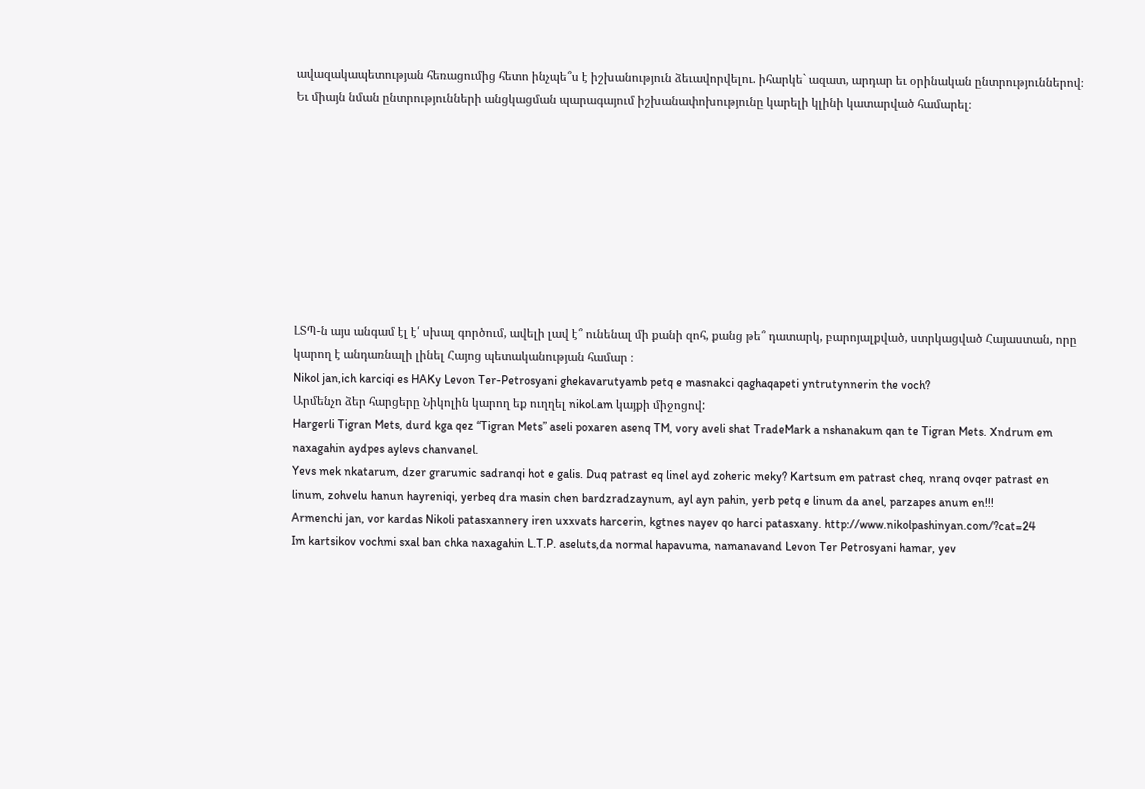ավազակապետության հեռացումից հետո ինչպե՞ս է իշխանություն ձեւավորվելու. իհարկե` ազատ, արդար եւ օրինական ընտրություններով։ Եւ միայն նման ընտրությունների անցկացման պարագայում իշխանափոխությունը կարելի կլինի կատարված համարել։









ԼՏՊ-ն այս անգամ էլ է՛ սխալ գործում, ավելի լավ է՞ ունենալ մի քանի զոհ, քանց թե՞ դատարկ, բարոյալքված, ստրկացված Հայաստան, որը կարող է անդառնալի լինել Հայոց պետականության համար ։
Nikol jan,ich karciqi es HAKy Levon Ter-Petrosyani ghekavarutyamb petq e masnakci qaghaqapeti yntrutynnerin the voch?
Արմենչո ձեր հարցերը Նիկոլին կարող եք ուղղել nikol.am կայքի միջոցով:
Hargerli Tigran Mets, durd kga qez “Tigran Mets” aseli poxaren asenq TM, vory aveli shat TradeMark a nshanakum qan te Tigran Mets. Xndrum em naxagahin aydpes aylevs chanvanel.
Yevs mek nkatarum, dzer grarumic sadranqi hot e galis. Duq patrast eq linel ayd zoheric meky? Kartsum em patrast cheq, nranq ovqer patrast en linum, zohvelu hanun hayreniqi, yerbeq dra masin chen bardzradzaynum, ayl ayn pahin, yerb petq e linum da anel, parzapes anum en!!!
Armenchi jan, vor kardas Nikoli patasxannery iren uxxvats harcerin, kgtnes nayev qo harci patasxany. http://www.nikolpashinyan.com/?cat=24
Im kartsikov vochmi sxal ban chka naxagahin L.T.P. aseluts,da normal hapavuma, namanavand Levon Ter Petrosyani hamar, yev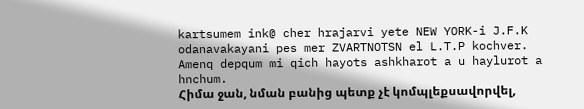kartsumem ink@ cher hrajarvi yete NEW YORK-i J.F.K odanavakayani pes mer ZVARTNOTSN el L.T.P kochver.
Amenq depqum mi qich hayots ashkharot a u haylurot a hnchum.
Հիմա ջան, նման բանից պետք չէ կոմպլեքսավորվել,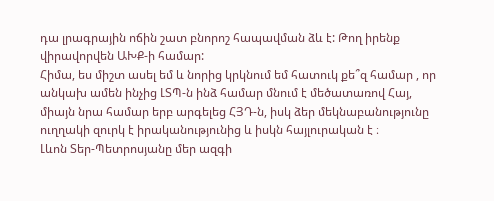դա լրագրային ոճին շատ բնորոշ հապավման ձև է: Թող իրենք վիրավորվեն ԱԽՔ-ի համար:
Հիմա, ես միշտ ասել եմ և նորից կրկնում եմ հատուկ քե՞զ համար , որ անկախ ամեն ինչից ԼՏՊ-ն ինձ համար մնում է մեծատառով Հայ, միայն նրա համար երբ արգելեց ՀՅԴ-ն, իսկ ձեր մեկնաբանությունը ուղղակի զուրկ է իրականությունից և իսկն հայլուրական է ։
Լևոն Տեր-Պետրոսյանը մեր ազգի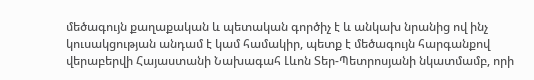մեծագույն քաղաքական և պետական գործիչ է և անկախ նրանից ով ինչ կուսակցության անդամ է կամ համակիր, պետք է մեծագույն հարգանքով վերաբերվի Հայաստանի Նախագահ Լևոն Տեր-Պետրոսյանի նկատմամբ, որի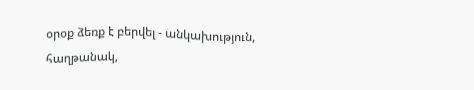օրօք ձեռք է բերվել - անկախություն, հաղթանակ,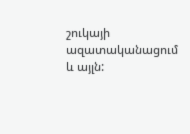շուկայի ազատականացում և այլն: